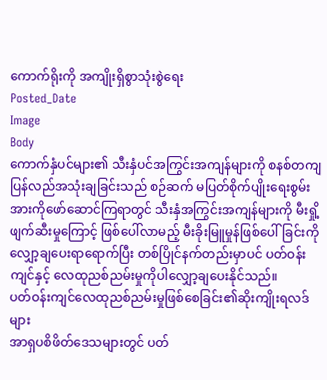ကောက်ရိုးကို အကျိုးရှိစွာသုံးစွဲရေး
Posted_Date
Image
Body
ကောက်နှံပင်များ၏ သီးနှံပင်အကြွင်းအကျန်များကို စနစ်တကျပြန်လည်အသုံးချခြင်းသည် စဉ်ဆက် မပြတ်စိုက်ပျိုးရေးစွမ်းအားကိုဖော်ဆောင်ကြရာတွင် သီးနှံအကြွင်းအကျန်များကို မီးရှို့ဖျက်ဆီးမှုကြောင့် ဖြစ်ပေါ်လာမည့် မီးခိုးမြူမှုန်ဖြစ်ပေါ်ခြင်းကို လျှော့ချပေးရာရောက်ပြီး တစ်ပြိုင်နက်တည်းမှာပင် ပတ်ဝန်းကျင်နှင့် လေထုညစ်ညမ်းမှုကိုပါလျှော့ချပေးနိုင်သည်။
ပတ်ဝန်းကျင်လေထုညစ်ညမ်းမှုဖြစ်စေခြင်း၏ဆိုးကျိုးရလဒ်များ
အာရှပစိဖိတ်ဒေသများတွင် ပတ်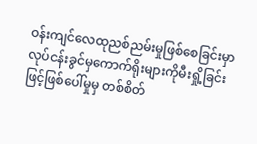ဝန်းကျင်လေထုညစ်ညမ်းမှုဖြစ်စေခြင်းမှာ လုပ်ငန်းခွင်မှကောက်ရိုးများကိုမီးရှို့ခြင်းဖြင့်ဖြစ်ပေါ်မှုမှ တစ်စိတ်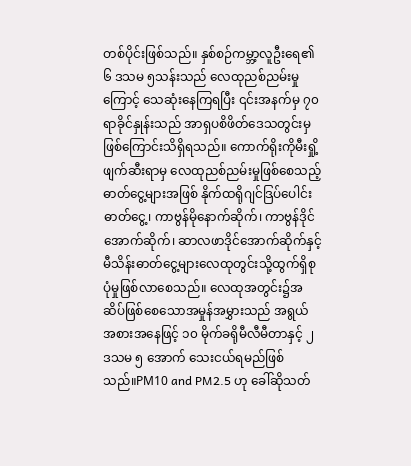တစ်ပိုင်းဖြစ်သည်။ နှစ်စဉ်ကမ္ဘာ့လူဦးရေ၏၆ ဒသမ ၅သန်းသည် လေထုညစ်ညမ်းမှုကြောင့် သေဆုံးနေကြရပြီး ၎င်းအနက်မှ ၇၀ ရာခိုင်နှုန်းသည် အာရှပစိဖိတ်ဒေသတွင်းမှဖြစ်ကြောင်းသိရှိရသည်။ ကောက်ရိုးကိုမီးရှို့ဖျက်ဆီးရာမှ လေထုညစ်ညမ်းမှုဖြစ်စေသည့် ဓာတ်ငွေ့များအဖြစ် နိုက်ထရိုဂျင်ဒြပ်ပေါင်းဓာတ်ငွေ့၊ ကာဗွန်မိုနောက်ဆိုက်၊ ကာဗွန်ဒိုင်အောက်ဆိုက်၊ ဆာလဖာဒိုင်အောက်ဆိုက်နှင့်မီသိန်းဓာတ်ငွေ့များလေထုတွင်းသို့ထွက်ရှိစုပုံမှုဖြစ်လာစေသည်။ လေထုအတွင်း၌အဆိပ်ဖြစ်စေသောအမှုန်အမွှားသည် အရွယ်အစားအနေဖြင့် ၁၀ မိုက်ခရိုမီလီမီတာနှင့် ၂ ဒသမ ၅ အောက် သေးငယ်ရမည်ဖြစ်သည်။PM10 and PM2.5 ဟု ခေါ်ဆိုသတ်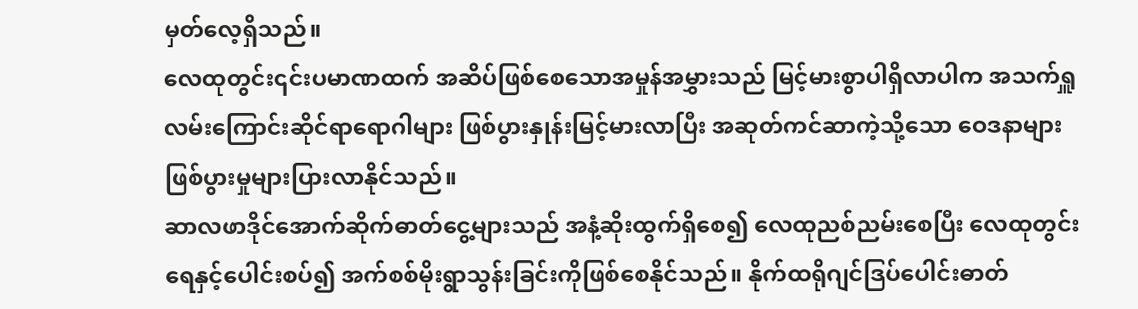မှတ်လေ့ရှိသည်။
လေထုတွင်း၎င်းပမာဏထက် အဆိပ်ဖြစ်စေသောအမှုန်အမွှားသည် မြင့်မားစွာပါရှိလာပါက အသက်ရှူလမ်းကြောင်းဆိုင်ရာရောဂါများ ဖြစ်ပွားနှုန်းမြင့်မားလာပြီး အဆုတ်ကင်ဆာကဲ့သို့သော ဝေဒနာများ ဖြစ်ပွားမှုများပြားလာနိုင်သည်။
ဆာလဖာဒိုင်အောက်ဆိုက်ဓာတ်ငွေ့များသည် အနံ့ဆိုးထွက်ရှိစေ၍ လေထုညစ်ညမ်းစေပြီး လေထုတွင်းရေနှင့်ပေါင်းစပ်၍ အက်စစ်မိုးရွာသွန်းခြင်းကိုဖြစ်စေနိုင်သည်။ နိုက်ထရိုဂျင်ဒြပ်ပေါင်းဓာတ်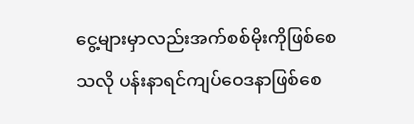ငွေ့များမှာလည်းအက်စစ်မိုးကိုဖြစ်စေသလို ပန်းနာရင်ကျပ်ဝေဒနာဖြစ်စေ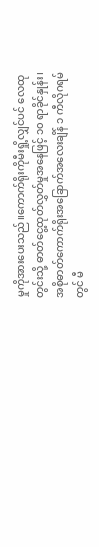မှုကိုအားပေးသည်။ကောက်ရိုးကိုမီးရှို့လျှင်ပင် လေထုတွင်းသို့ ဓာတ်ငွေ့ထုတ်လွှတ်မှုအနေဖြင့် ၁၀ ရာခိုင်နှုန်း၊ အစိုဓာတ်ကောက်ရိုးအခြောက်အလေးချိန် ၁ ကီလိုဂရမ်တွင် မီ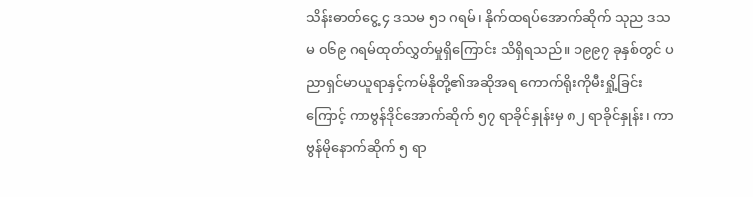သိန်းဓာတ်ငွေ့ ၄ ဒသမ ၅၁ ဂရမ်၊ နိုက်ထရပ်အောက်ဆိုက် သုည ဒသမ ၀၆၉ ဂရမ်ထုတ်လွှတ်မှုရှိကြောင်း သိရှိရသည်။ ၁၉၉၇ ခုနှစ်တွင် ပညာရှင်မာယူရာနှင့်ကမ်နိုတို့၏အဆိုအရ ကောက်ရိုးကိုမီးရှို့ခြင်းကြောင့် ကာဗွန်ဒိုင်အောက်ဆိုက် ၅၇ ရာခိုင်နှုန်းမှ ၈၂ ရာခိုင်နှုန်း၊ ကာဗွန်မိုနောက်ဆိုက် ၅ ရာ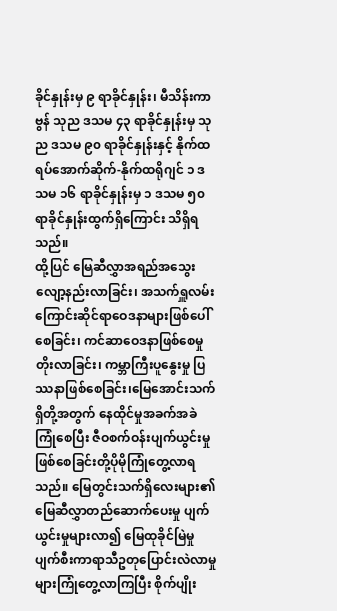ခိုင်နှုန်းမှ ၉ ရာခိုင်နှုန်း၊ မီသိန်းကာဗွန် သုည ဒသမ ၄၃ ရာခိုင်နှုန်းမှ သုည ဒသမ ၉၀ ရာခိုင်နှုန်းနှင့် နိုက်ထရပ်အောက်ဆိုက်-နိုက်ထရိုဂျင် ၁ ဒသမ ၁၆ ရာခိုင်နှုန်းမှ ၁ ဒသမ ၅၀ ရာခိုင်နှုန်းထွက်ရှိကြောင်း သိရှိရသည်။
ထို့ပြင် မြေဆီလွှာအရည်အသွေးလျော့နည်းလာခြင်း၊ အသက်ရှူလမ်းကြောင်းဆိုင်ရာဝေဒနာများဖြစ်ပေါ်စေခြင်း၊ ကင်ဆာဝေဒနာဖြစ်စေမှုတိုးလာခြင်း၊ ကမ္ဘာကြီးပူနွေးမှု ပြဿနာဖြစ်စေခြင်း၊မြေအောင်းသက်ရှိတို့အတွက် နေထိုင်မှုအခက်အခဲကြုံစေပြီး ဇီဝစက်ဝန်းပျက်ယွင်းမှုဖြစ်စေခြင်းတို့ပိုမိုကြုံတွေ့လာရသည်။ မြေတွင်းသက်ရှိလေးများ၏မြေဆီလွှာတည်ဆောက်ပေးမှု ပျက်ယွင်းမှုများလာ၍ မြေထုခိုင်မြဲမှုပျက်စီးကာရာသီဥတုပြောင်းလဲလာမှုများကြုံတွေ့လာကြပြီး စိုက်ပျိုး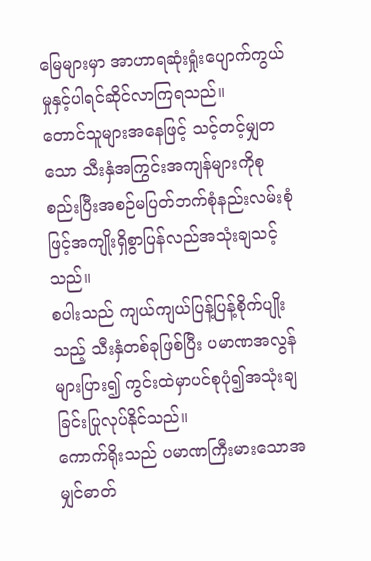မြေများမှာ အာဟာရဆုံးရှုံးပျောက်ကွယ်မှုနှင့်ပါရင်ဆိုင်လာကြရသည်။
တောင်သူများအနေဖြင့် သင့်တင့်မျှတသော သီးနှံအကြွင်းအကျန်များကိုစုစည်းပြီးအစဉ်မပြတ်ဘက်စုံနည်းလမ်းစုံဖြင့်အကျိုးရှိစွာပြန်လည်အသုံးချသင့်သည်။
စပါးသည် ကျယ်ကျယ်ပြန့်ပြန့်စိုက်ပျိုးသည့် သီးနှံတစ်ခုဖြစ်ပြီး ပမာဏအလွန်များပြား၍ ကွင်းထဲမှာပင်စုပုံ၍အသုံးချခြင်းပြုလုပ်နိုင်သည်။
ကောက်ရိုးသည် ပမာဏကြီးမားသောအမျှင်ဓာတ်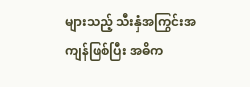များသည့် သီးနှံအကြွင်းအကျန်ဖြစ်ပြီး အဓိက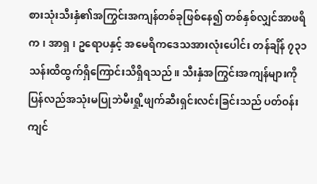စားသုံးသီးနှံ၏အကြွင်းအကျန်တစ်ခုဖြစ်နေ၍ တစ်နှစ်လျှင်အာဖရိက၊ အာရှ၊ ဥရောပနှင့် အမေရိကဒေသအားလုံးပေါင်း တန်ချိန် ၇၃၁ သန်းထိထွက်ရှိကြောင်းသိရှိရသည်။ သီးနှံအကြွင်းအကျန်များကို ပြန်လည်အသုံးမပြုဘဲမီးရှို့ဖျက်ဆီးရှင်းလင်းခြင်းသည် ပတ်ဝန်းကျင်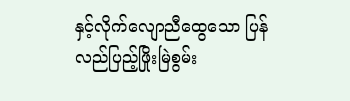နှင့်လိုက်လျောညီထွေသော ပြန်လည်ပြည့်ဖြိုးမြဲစွမ်း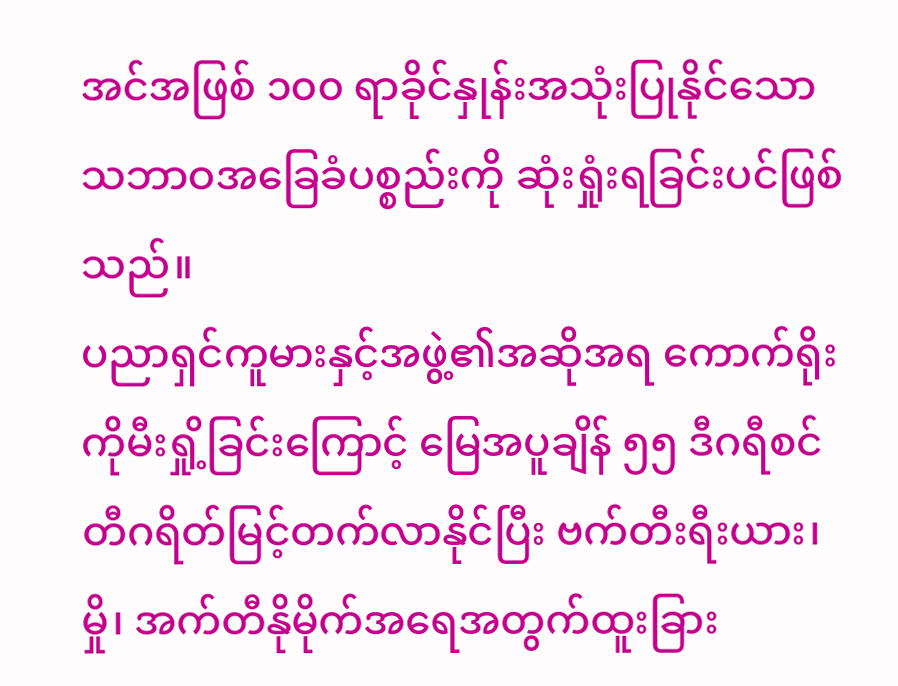အင်အဖြစ် ၁၀၀ ရာခိုင်နှုန်းအသုံးပြုနိုင်သော သဘာဝအခြေခံပစ္စည်းကို ဆုံးရှုံးရခြင်းပင်ဖြစ်သည်။
ပညာရှင်ကူမားနှင့်အဖွဲ့၏အဆိုအရ ကောက်ရိုးကိုမီးရှို့ခြင်းကြောင့် မြေအပူချိန် ၅၅ ဒီဂရီစင်တီဂရိတ်မြင့်တက်လာနိုင်ပြီး ဗက်တီးရီးယား၊ မှို၊ အက်တီနိုမိုက်အရေအတွက်ထူးခြား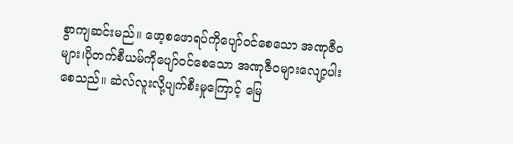စွာကျဆင်းမည်။ ဖော့စဖောရပ်ကိုပျော်ဝင်စေသော အဏုဇီဝများ၊ပိုတက်စီယမ်ကိုပျော်ဝင်စေသော အဏုဇီဝများလျော့ပါးစေသည်။ ဆဲလ်လူးလို့ပျက်စီးမှုကြောင့် မြေ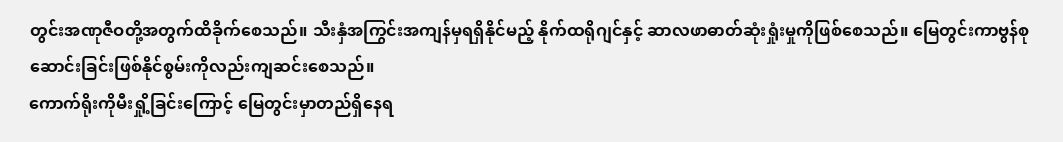တွင်းအဏုဇီဝတို့အတွက်ထိခိုက်စေသည်။ သီးနှံအကြွင်းအကျန်မှရရှိနိုင်မည့် နိုက်ထရိုဂျင်နှင့် ဆာလဖာဓာတ်ဆုံးရှုံးမှုကိုဖြစ်စေသည်။ မြေတွင်းကာဗွန်စုဆောင်းခြင်းဖြစ်နိုင်စွမ်းကိုလည်းကျဆင်းစေသည်။
ကောက်ရိုးကိုမီးရှို့ခြင်းကြောင့် မြေတွင်းမှာတည်ရှိနေရ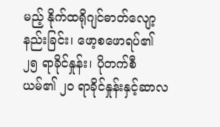မည့် နိုက်ထရိုဂျင်ဓာတ်လျော့နည်းခြင်း၊ ဖော့စဖောရပ်၏ ၂၅ ရာခိုင်နှုန်း၊ ပိုတက်စီယမ်၏ ၂၀ ရာခိုင်နှုန်းနှင့်ဆာလ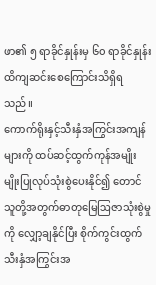ဖာ၏ ၅ ရာခိုင်နှုန်းမှ ၆၀ ရာခိုင်နှုန်းထိကျဆင်းစေကြောင်းသိရှိရသည်။
ကောက်ရိုးနှင့်သီးနှံအကြွင်းအကျန်များကို ထပ်ဆင့်ထွက်ကုန်အမျိုးမျိုးပြုလုပ်သုံးစွဲပေးနိုင်၍ တောင်သူတို့အတွက်ဓာတုမြေဩဇာသုံးစွဲမှုကို လျှော့ချနိုင်ပြီး စိုက်ကွင်းထွက်သီးနှံအကြွင်းအ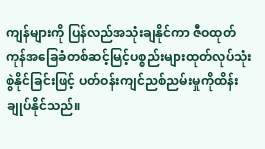ကျန်များကို ပြန်လည်အသုံးချနိုင်ကာ ဇီဝထုတ်ကုန်အခြေခံတစ်ဆင့်မြင့်ပစ္စည်းများထုတ်လုပ်သုံးစွဲနိုင်ခြင်းဖြင့် ပတ်ဝန်းကျင်ညစ်ညမ်းမှုကိုထိန်းချုပ်နိုင်သည်။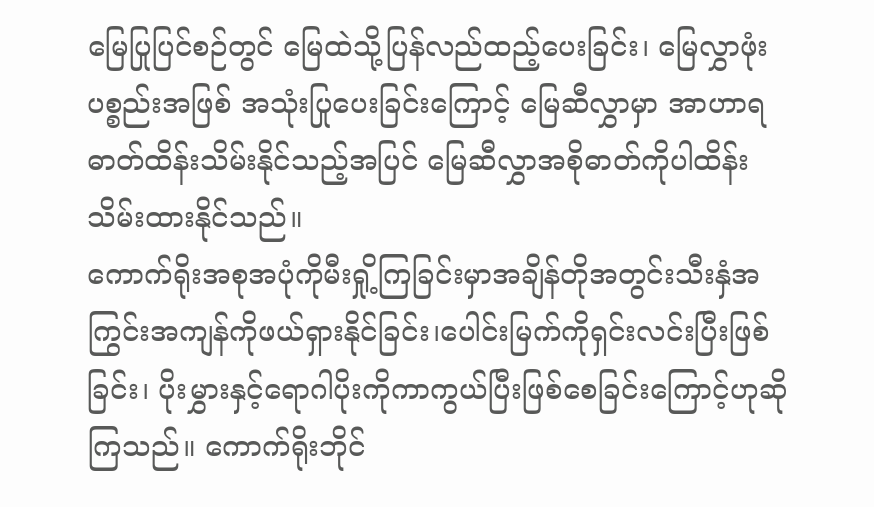မြေပြုပြင်စဉ်တွင် မြေထဲသို့ပြန်လည်ထည့်ပေးခြင်း၊ မြေလွှာဖုံးပစ္စည်းအဖြစ် အသုံးပြုပေးခြင်းကြောင့် မြေဆီလွှာမှာ အာဟာရဓာတ်ထိန်းသိမ်းနိုင်သည့်အပြင် မြေဆီလွှာအစိုဓာတ်ကိုပါထိန်းသိမ်းထားနိုင်သည်။
ကောက်ရိုးအစုအပုံကိုမီးရှို့ကြခြင်းမှာအချိန်တိုအတွင်းသီးနှံအကြွင်းအကျန်ကိုဖယ်ရှားနိုင်ခြင်း၊ပေါင်းမြက်ကိုရှင်းလင်းပြီးဖြစ်ခြင်း၊ ပိုးမွှားနှင့်ရောဂါပိုးကိုကာကွယ်ပြီးဖြစ်စေခြင်းကြောင့်ဟုဆိုကြသည်။ ကောက်ရိုးဘိုင်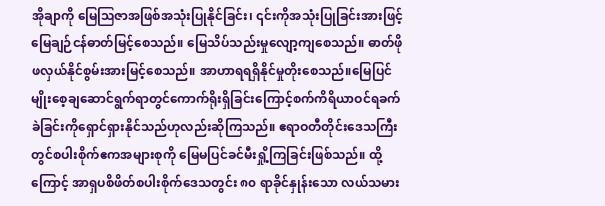အိုချာကို မြေဩဇာအဖြစ်အသုံးပြုနိုင်ခြင်း၊ ၎င်းကိုအသုံးပြုခြင်းအားဖြင့် မြေချဉ်ငန်ဓာတ်မြင့်စေသည်။ မြေသိပ်သည်းမှုလျော့ကျစေသည်။ ဓာတ်ဖိုဖလှယ်နိုင်စွမ်းအားမြင့်စေသည်။ အာဟာရရရှိနိုင်မှုတိုးစေသည်။မြေပြင်မျိုးစေ့ချဆောင်ရွက်ရာတွင်ကောက်ရိုးရှိခြင်းကြောင့်စက်ကိရိယာဝင်ရခက်ခဲခြင်းကိုရှောင်ရှားနိုင်သည်ဟုလည်းဆိုကြသည်။ ဧရာဝတီတိုင်းဒေသကြီးတွင်စပါးစိုက်ဧကအများစုကို မြေမပြင်ခင်မီးရှို့ကြခြင်းဖြစ်သည်။ ထို့ကြောင့် အာရှပစိဖိတ်စပါးစိုက်ဒေသတွင်း ၈၀ ရာခိုင်နှုန်းသော လယ်သမား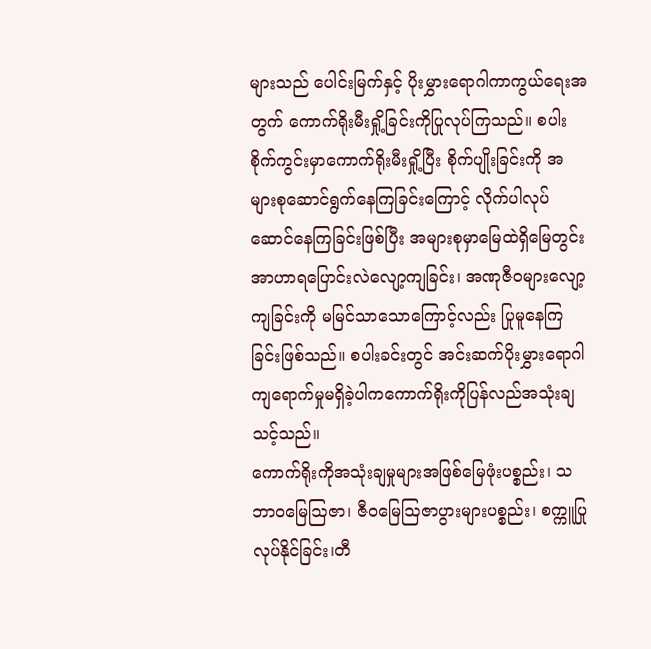များသည် ပေါင်းမြက်နှင့် ပိုးမွှားရောဂါကာကွယ်ရေးအတွက် ကောက်ရိုးမီးရှို့ခြင်းကိုပြုလုပ်ကြသည်။ စပါးစိုက်ကွင်းမှာကောက်ရိုးမီးရှို့ပြီး စိုက်ပျိုးခြင်းကို အများစုဆောင်ရွက်နေကြခြင်းကြောင့် လိုက်ပါလုပ်ဆောင်နေကြခြင်းဖြစ်ပြီး အများစုမှာမြေထဲရှိမြေတွင်း အာဟာရပြောင်းလဲလျော့ကျခြင်း၊ အဏုဇီဝများလျော့ကျခြင်းကို မမြင်သာသောကြောင့်လည်း ပြုမူနေကြခြင်းဖြစ်သည်။ စပါးခင်းတွင် အင်းဆက်ပိုးမွှားရောဂါကျရောက်မှုမရှိခဲ့ပါကကောက်ရိုးကိုပြန်လည်အသုံးချသင့်သည်။
ကောက်ရိုးကိုအသုံးချမှုများအဖြစ်မြေဖုံးပစ္စည်း၊ သဘာဝမြေဩဇာ၊ ဇီဝမြေဩဇာပွားများပစ္စည်း၊ စက္ကူပြုလုပ်နိုင်ခြင်း၊တီ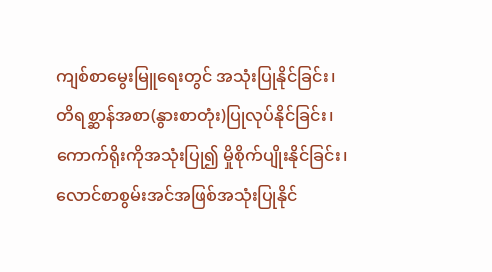ကျစ်စာမွေးမြူရေးတွင် အသုံးပြုနိုင်ခြင်း၊ တိရစ္ဆာန်အစာ(နွားစာတုံး)ပြုလုပ်နိုင်ခြင်း၊ကောက်ရိုးကိုအသုံးပြု၍ မှိုစိုက်ပျိုးနိုင်ခြင်း၊လောင်စာစွမ်းအင်အဖြစ်အသုံးပြုနိုင်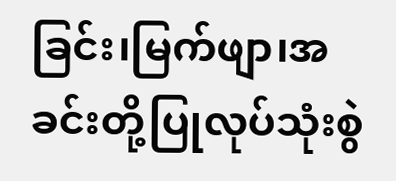ခြင်း၊မြက်ဖျာ၊အခင်းတို့ပြုလုပ်သုံးစွဲ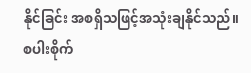နိုင်ခြင်း အစရှိသဖြင့်အသုံးချနိုင်သည်။ စပါးစိုက်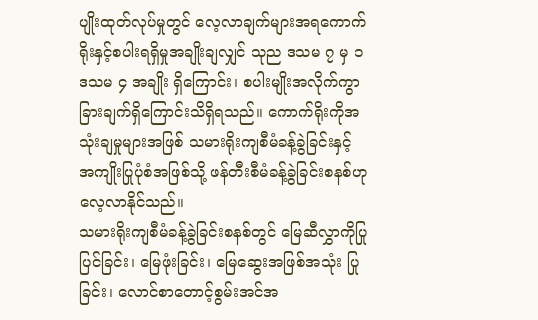ပျိုးထုတ်လုပ်မှုတွင် လေ့လာချက်များအရကောက်ရိုးနှင့်စပါးရရှိမှုအချိုးချလျှင် သုည ဒသမ ၇ မှ ၁ ဒသမ ၄ အချိုး ရှိကြောင်း၊ စပါးမျိုးအလိုက်ကွာခြားချက်ရှိကြောင်းသိရှိရသည်။ ကောက်ရိုးကိုအသုံးချမှုများအဖြစ် သမားရိုးကျစီမံခန့်ခွဲခြင်းနှင့် အကျိုးပြုပုံစံအဖြစ်သို့ ဖန်တီးစီမံခန့်ခွဲခြင်းစနစ်ဟုလေ့လာနိုင်သည်။
သမားရိုးကျစီမံခန့်ခွဲခြင်းစနစ်တွင် မြေဆီလွှာကိုပြုပြင်ခြင်း၊ မြေဖုံးခြင်း၊ မြေဆွေးအဖြစ်အသုံး ပြုခြင်း၊ လောင်စာတောင့်စွမ်းအင်အ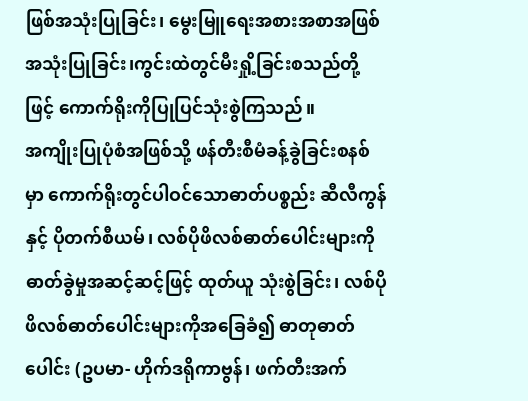ဖြစ်အသုံးပြုခြင်း၊ မွေးမြူရေးအစားအစာအဖြစ် အသုံးပြုခြင်း၊ကွင်းထဲတွင်မီးရှို့ခြင်းစသည်တို့ဖြင့် ကောက်ရိုးကိုပြုပြင်သုံးစွဲကြသည်။
အကျိုးပြုပုံစံအဖြစ်သို့ ဖန်တီးစီမံခန့်ခွဲခြင်းစနစ်မှာ ကောက်ရိုးတွင်ပါဝင်သောဓာတ်ပစ္စည်း ဆီလီကွန်နှင့် ပိုတက်စီယမ်၊ လစ်ပိုဖိလစ်ဓာတ်ပေါင်းများကို ဓာတ်ခွဲမှုအဆင့်ဆင့်ဖြင့် ထုတ်ယူ သုံးစွဲခြင်း၊ လစ်ပိုဖိလစ်ဓာတ်ပေါင်းများကိုအခြေခံ၍ ဓာတုဓာတ်ပေါင်း (ဥပမာ- ဟိုက်ဒရိုကာဗွန်၊ ဖက်တီးအက်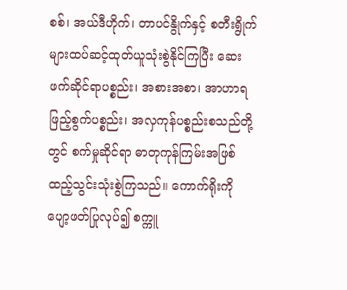စစ်၊ အယ်ဒီဟိုက်၊ တာပင်နွိုက်နှင့် စတီးရွိုက်များထပ်ဆင့်ထုတ်ယူသုံးစွဲနိုင်ကြပြီး ဆေးဖက်ဆိုင်ရာပစ္စည်း၊ အစားအစာ၊ အာဟာရဖြည့်စွက်ပစ္စည်း၊ အလှကုန်ပစ္စည်းစသည်တို့တွင် စက်မှုဆိုင်ရာ ဓာတုကုန်ကြမ်းအဖြစ် ထည့်သွင်းသုံးစွဲကြသည်။ ကောက်ရိုးကို ပျော့ဖတ်ပြုလုပ်၍ စက္ကူ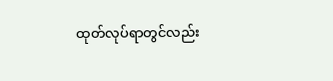ထုတ်လုပ်ရာတွင်လည်း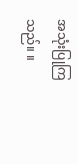အသုံးပြုကြသည်။ ။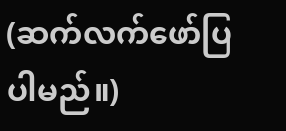(ဆက်လက်ဖော်ပြပါမည်။)